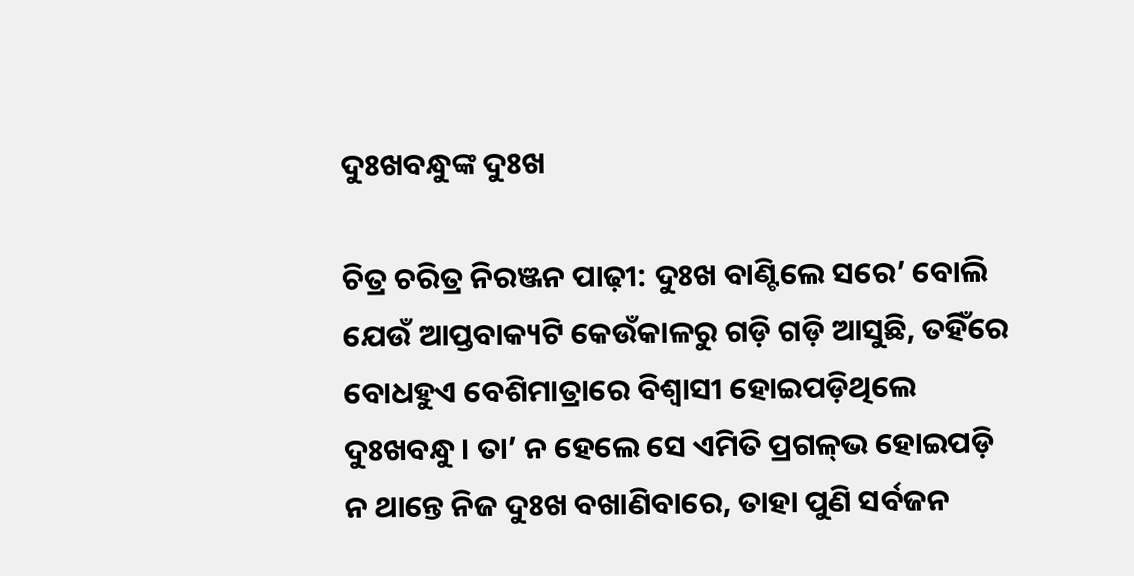ଦୁଃଖବନ୍ଧୁଙ୍କ ଦୁଃଖ

ଚିତ୍ର ଚରିତ୍ର ନିରଞ୍ଜନ ପାଢ଼ୀ: ଦୁଃଖ ବାଣ୍ଟିଲେ ସରେ’ ବୋଲି ଯେଉଁ ଆପ୍ତବାକ୍ୟଟି କେଉଁକାଳରୁ ଗଡ଼ି ଗଡ଼ି ଆସୁଛି, ତହିଁରେ ବୋଧହୁଏ ବେଶିମାତ୍ରାରେ ବିଶ୍ୱାସୀ ହୋଇପଡ଼ିଥିଲେ ଦୁଃଖବନ୍ଧୁ। ତା’ ନ ହେଲେ ସେ ଏମିତି ପ୍ରଗଳ୍‌ଭ ହୋଇପଡ଼ି ନ ଥାନ୍ତେ ନିଜ ଦୁଃଖ ବଖାଣିବାରେ, ତାହା ପୁଣି ସର୍ବଜନ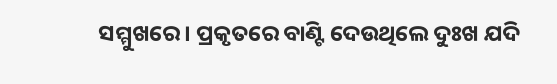ସମ୍ମୁଖରେ। ପ୍ରକୃତରେ ବାଣ୍ଟି ଦେଉଥିଲେ ଦୁଃଖ ଯଦି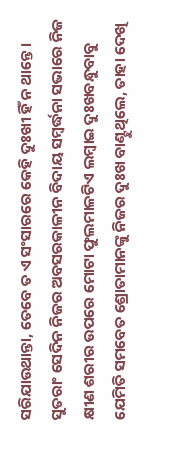ସରିଯାଉଥାନ୍ତା, ତେବେ ତ ଏ ସଂସାରରେ କେହି ଦୁଃଖୀ ହିଁ ନ ଥାନ୍ତେ। ସୁତରାଂ ସେଦିନ ନିଜର ଅବସରକାଳୀନ ବିଦାୟ ସମ୍ବର୍ଦ୍ଧନା ସଭାରେ ନିଜ କ୍ଷୀଣ ଶରୀର ଉପରେ ମୋଟା ଫୁଲମାଳଟିଏ ଲମ୍ବାଇ ଦୁଃଖବନ୍ଧୁବାବୁ ଯେମିତି ସମବେତ ଶ୍ରୋତାମାନଙ୍କୁ ନିଜର ଦୁଃଖ ବାଣ୍ଟୁଥିଲେ, ତାହା ଦେଖି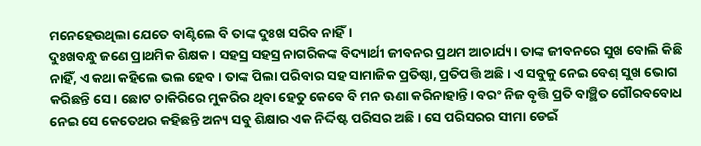ମନେହେଉଥିଲା ଯେତେ ବାଣ୍ଟିଲେ ବି ତାଙ୍କ ଦୁଃଖ ସରିବ ନାହିଁ।
ଦୁଃଖବନ୍ଧୁ ଜଣେ ପ୍ରାଥମିକ ଶିକ୍ଷକ। ସହସ୍ର ସହସ୍ର ନାଗରିକଙ୍କ ବିଦ୍ୟାର୍ଥୀ ଜୀବନର ପ୍ରଥମ ଆଚାର୍ଯ୍ୟ। ତାଙ୍କ ଜୀବନରେ ସୁଖ ବୋଲି କିଛି ନାହିଁ, ଏ କଥା କହିଲେ ଭଲ ହେବ। ତାଙ୍କ ପିଲା ପରିବାର ସହ ସାମାଜିକ ପ୍ରତିଷ୍ଠା, ପ୍ରତିପତ୍ତି ଅଛି। ଏ ସବୁକୁ ନେଇ ବେଶ୍‌ ସୁଖ ଭୋଗ କରିଛନ୍ତି ସେ। ଛୋଟ ଚାକିରିରେ ମୁକରିର ଥିବା ହେତୁ କେବେ ବି ମନ ଊଣା କରିନାହାନ୍ତି। ବରଂ ନିଜ ବୃତ୍ତି ପ୍ରତି ବାଞ୍ଛିତ ଗୌରବବୋଧ ନେଇ ସେ କେତେଥର କହିଛନ୍ତି ଅନ୍ୟ ସବୁ ଶିକ୍ଷାର ଏକ ନିର୍ଦ୍ଦିଷ୍ଟ ପରିସର ଅଛି। ସେ ପରିସରର ସୀମା ଡେଇଁ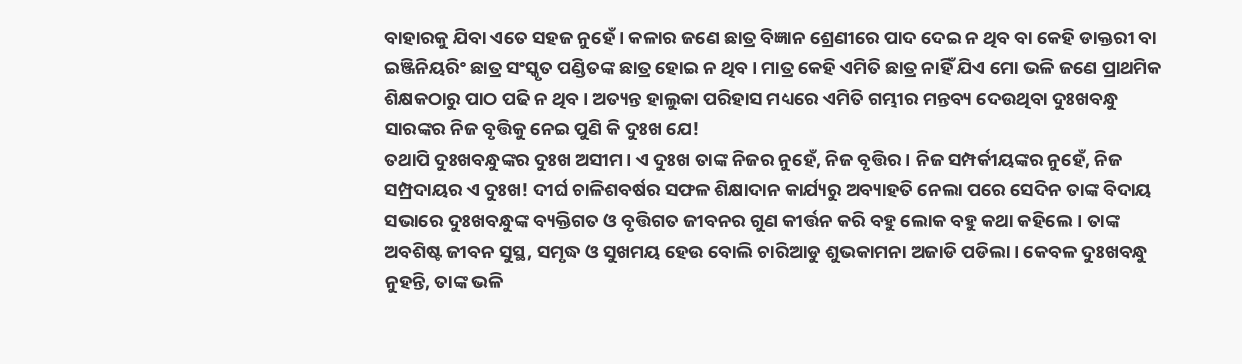ବାହାରକୁ ଯିବା ଏତେ ସହଜ ନୁହେଁ। କଳାର ଜଣେ ଛାତ୍ର ବିଜ୍ଞାନ ଶ୍ରେଣୀରେ ପାଦ ଦେଇ ନ ଥିବ ବା କେହି ଡାକ୍ତରୀ ବା ଇଞ୍ଜିନିୟରିଂ ଛାତ୍ର ସଂସ୍କୃତ ପଣ୍ଡିତଙ୍କ ଛାତ୍ର ହୋଇ ନ ଥିବ। ମାତ୍ର କେହି ଏମିତି ଛାତ୍ର ନାହିଁ ଯିଏ ମୋ ଭଳି ଜଣେ ପ୍ରାଥମିକ ଶିକ୍ଷକଠାରୁ ପାଠ ପଢି ନ ଥିବ। ଅତ୍ୟନ୍ତ ହାଲୁକା ପରିହାସ ମଧ୍ୟରେ ଏମିତି ଗମ୍ଭୀର ମନ୍ତବ୍ୟ ଦେଉଥିବା ଦୁଃଖବନ୍ଧୁ ସାରଙ୍କର ନିଜ ବୃତ୍ତିକୁ ନେଇ ପୁଣି କି ଦୁଃଖ ଯେ!
ତଥାପି ଦୁଃଖବନ୍ଧୁଙ୍କର ଦୁଃଖ ଅସୀମ। ଏ ଦୁଃଖ ତାଙ୍କ ନିଜର ନୁହେଁ, ନିଜ ବୃତ୍ତିର। ନିଜ ସମ୍ପର୍କୀୟଙ୍କର ନୁହେଁ, ନିଜ ସମ୍ପ୍ରଦାୟର ଏ ଦୁଃଖ! ଦୀର୍ଘ ଚାଳିଶବର୍ଷର ସଫଳ ଶିକ୍ଷାଦାନ କାର୍ଯ୍ୟରୁ ଅବ୍ୟାହତି ନେଲା ପରେ ସେଦିନ ତାଙ୍କ ବିଦାୟ ସଭାରେ ଦୁଃଖବନ୍ଧୁଙ୍କ ବ୍ୟକ୍ତିଗତ ଓ ବୃତ୍ତିଗତ ଜୀବନର ଗୁଣ କୀର୍ତ୍ତନ କରି ବହୁ ଲୋକ ବହୁ କଥା କହିଲେ। ତାଙ୍କ ଅବଶିଷ୍ଟ ଜୀବନ ସୁସ୍ଥ, ସମୃଦ୍ଧ ଓ ସୁଖମୟ ହେଉ ବୋଲି ଚାରିଆଡୁ ଶୁଭକାମନା ଅଜାଡି ପଡିଲା। କେବଳ ଦୁଃଖବନ୍ଧୁ ନୁହନ୍ତି, ତାଙ୍କ ଭଳି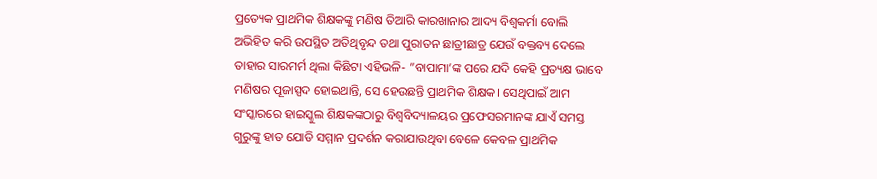ପ୍ରତ୍ୟେକ ପ୍ରାଥମିକ ଶିକ୍ଷକଙ୍କୁ ମଣିଷ ତିଆରି କାରଖାନାର ଆଦ୍ୟ ବିଶ୍ୱକର୍ମା ବୋଲି ଅଭିହିତ କରି ଉପସ୍ଥିତ ଅତିଥିବୃନ୍ଦ ତଥା ପୁରାତନ ଛାତ୍ରୀଛାତ୍ର ଯେଉଁ ବକ୍ତବ୍ୟ ଦେଲେ ତାହାର ସାରମର୍ମ ଥିଲା କିଛିଟା ଏହିଭଳି- ”ବାପାମା’ଙ୍କ ପରେ ଯଦି କେହି ପ୍ରତ୍ୟକ୍ଷ ଭାବେ ମଣିଷର ପୂଜାସ୍ପଦ ହୋଇଥାନ୍ତି, ସେ ହେଉଛନ୍ତି ପ୍ରାଥମିକ ଶିକ୍ଷକ। ସେଥିପାଇଁ ଆମ ସଂସ୍କାରରେ ହାଇସ୍କୁଲ ଶିକ୍ଷକଙ୍କଠାରୁ ବିଶ୍ୱବିଦ୍ୟାଳୟର ପ୍ରଫେସରମାନଙ୍କ ଯାଏଁ ସମସ୍ତ ଗୁରୁଙ୍କୁ ହାତ ଯୋଡି ସମ୍ମାନ ପ୍ରଦର୍ଶନ କରାଯାଉଥିବା ବେଳେ କେବଳ ପ୍ରାଥମିକ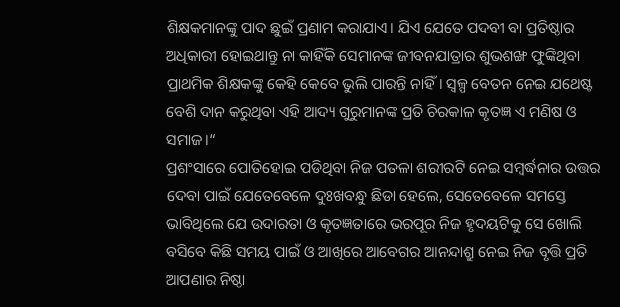ଶିକ୍ଷକମାନଙ୍କୁ ପାଦ ଛୁଇଁ ପ୍ରଣାମ କରାଯାଏ। ଯିଏ ଯେତେ ପଦବୀ ବା ପ୍ରତିଷ୍ଠାର ଅଧିକାରୀ ହୋଇଥାନ୍ତୁ ନା କାହିଁକି ସେମାନଙ୍କ ଜୀବନଯାତ୍ରାର ଶୁଭଶଙ୍ଖ ଫୁଙ୍କିଥିବା ପ୍ରାଥମିକ ଶିକ୍ଷକଙ୍କୁ କେହି କେବେ ଭୁଲି ପାରନ୍ତି ନାହିଁ। ସ୍ବଳ୍ପ ବେତନ ନେଇ ଯଥେଷ୍ଟ ବେଶି ଦାନ କରୁଥିବା ଏହି ଆଦ୍ୟ ଗୁରୁମାନଙ୍କ ପ୍ରତି ଚିରକାଳ କୃତଜ୍ଞ ଏ ମଣିଷ ଓ ସମାଜ।“
ପ୍ରଶଂସାରେ ପୋତିହୋଇ ପଡିଥିବା ନିଜ ପତଳା ଶରୀରଟି ନେଇ ସମ୍ବର୍ଦ୍ଧନାର ଉତ୍ତର ଦେବା ପାଇଁ ଯେତେବେଳେ ଦୁଃଖବନ୍ଧୁ ଛିଡା ହେଲେ, ସେତେବେଳେ ସମସ୍ତେ ଭାବିଥିଲେ ଯେ ଉଦାରତା ଓ କୃତଜ୍ଞତାରେ ଭରପୂର ନିଜ ହୃଦୟଟିକୁ ସେ ଖୋଲି ବସିବେ କିଛି ସମୟ ପାଇଁ ଓ ଆଖିରେ ଆବେଗର ଆନନ୍ଦାଶ୍ରୁ ନେଇ ନିଜ ବୃତ୍ତି ପ୍ରତି ଆପଣାର ନିଷ୍ଠା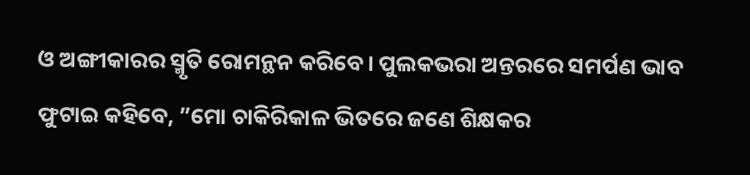ଓ ଅଙ୍ଗୀକାରର ସ୍ମୃତି ରୋମନ୍ଥନ କରିବେ। ପୁଲକଭରା ଅନ୍ତରରେ ସମର୍ପଣ ଭାବ ଫୁଟାଇ କହିବେ, ”ମୋ ଚାକିରିକାଳ ଭିତରେ ଜଣେ ଶିକ୍ଷକର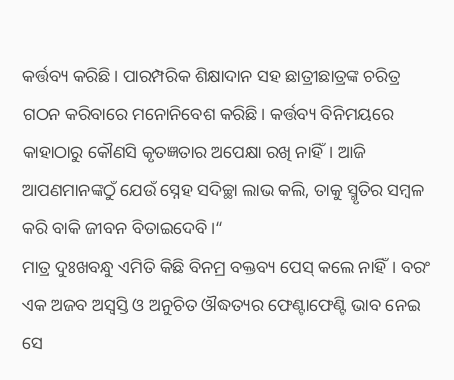କର୍ତ୍ତବ୍ୟ କରିଛି। ପାରମ୍ପରିକ ଶିକ୍ଷାଦାନ ସହ ଛାତ୍ରୀଛାତ୍ରଙ୍କ ଚରିତ୍ର ଗଠନ କରିବାରେ ମନୋନିବେଶ କରିଛି। କର୍ତ୍ତବ୍ୟ ବିନିମୟରେ କାହାଠାରୁ କୌଣସି କୃତଜ୍ଞତାର ଅପେକ୍ଷା ରଖି ନାହିଁ। ଆଜି ଆପଣମାନଙ୍କଠୁଁ ଯେଉଁ ସ୍ନେହ ସଦିଚ୍ଛା ଲାଭ କଲି, ତାକୁ ସ୍ମୃତିର ସମ୍ବଳ କରି ବାକି ଜୀବନ ବିତାଇଦେବି।“
ମାତ୍ର ଦୁଃଖବନ୍ଧୁ ଏମିତି କିଛି ବିନମ୍ର ବକ୍ତବ୍ୟ ପେସ୍‌ କଲେ ନାହିଁ। ବରଂ ଏକ ଅଜବ ଅସ୍ବସ୍ତି ଓ ଅନୁଚିତ ଔଦ୍ଧତ୍ୟର ଫେଣ୍ଟାଫେଣ୍ଟି ଭାବ ନେଇ ସେ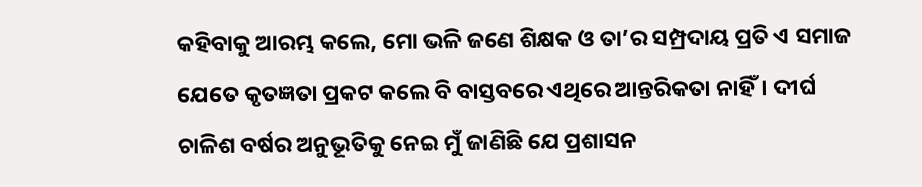କହିବାକୁ ଆରମ୍ଭ କଲେ, ମୋ ଭଳି ଜଣେ ଶିକ୍ଷକ ଓ ତା’ର ସମ୍ପ୍ରଦାୟ ପ୍ରତି ଏ ସମାଜ ଯେତେ କୃତଜ୍ଞତା ପ୍ରକଟ କଲେ ବି ବାସ୍ତବରେ ଏଥିରେ ଆନ୍ତରିକତା ନାହିଁ। ଦୀର୍ଘ ଚାଳିଶ ବର୍ଷର ଅନୁଭୂତିକୁ ନେଇ ମୁଁ ଜାଣିଛି ଯେ ପ୍ରଶାସନ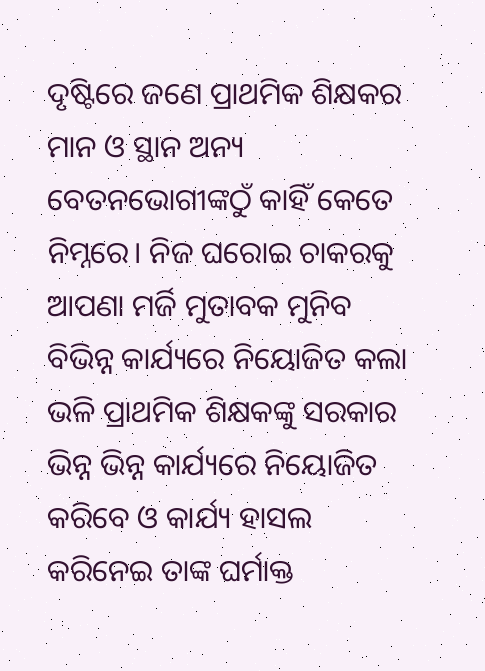ଦୃଷ୍ଟିରେ ଜଣେ ପ୍ରାଥମିକ ଶିକ୍ଷକର ମାନ ଓ ସ୍ଥାନ ଅନ୍ୟ ବେତନଭୋଗୀଙ୍କଠୁଁ କାହିଁ କେତେ ନିମ୍ନରେ। ନିଜ ଘରୋଇ ଚାକରକୁ ଆପଣା ମର୍ଜି ମୁତାବକ ମୁନିବ ବିଭିନ୍ନ କାର୍ଯ୍ୟରେ ନିୟୋଜିତ କଲା ଭଳି ପ୍ରାଥମିକ ଶିକ୍ଷକଙ୍କୁ ସରକାର ଭିନ୍ନ ଭିନ୍ନ କାର୍ଯ୍ୟରେ ନିୟୋଜିତ କରିବେ ଓ କାର୍ଯ୍ୟ ହାସଲ କରିନେଇ ତାଙ୍କ ଘର୍ମାକ୍ତ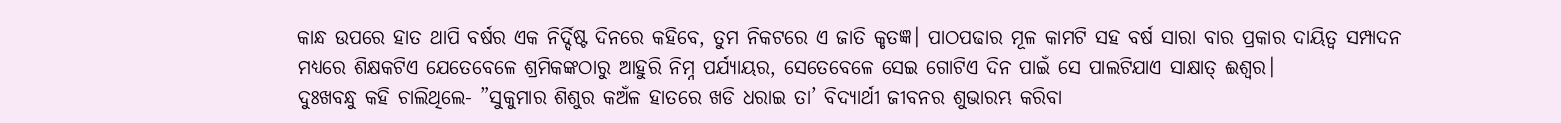କାନ୍ଧ ଉପରେ ହାତ ଥାପି ବର୍ଷର ଏକ ନିର୍ଦ୍ଦିଷ୍ଟ ଦିନରେ କହିବେ, ତୁମ ନିକଟରେ ଏ ଜାତି କୃତଜ୍ଞ। ପାଠପଢାର ମୂଳ କାମଟି ସହ ବର୍ଷ ସାରା ବାର ପ୍ରକାର ଦାୟିତ୍ୱ ସମ୍ପାଦନ ମଧ୍ୟରେ ଶିକ୍ଷକଟିଏ ଯେତେବେଳେ ଶ୍ରମିକଙ୍କଠାରୁ ଆହୁରି ନିମ୍ନ ପର୍ଯ୍ୟାୟର, ସେତେବେଳେ ସେଇ ଗୋଟିଏ ଦିନ ପାଇଁ ସେ ପାଲଟିଯାଏ ସାକ୍ଷାତ୍‌ ଈଶ୍ୱର।
ଦୁଃଖବନ୍ଧୁ କହି ଚାଲିଥିଲେ- ”ସୁକୁମାର ଶିଶୁର କଅଁଳ ହାତରେ ଖଡି ଧରାଇ ତା’ ବିଦ୍ୟାର୍ଥୀ ଜୀବନର ଶୁଭାରମ୍ଭ କରିବା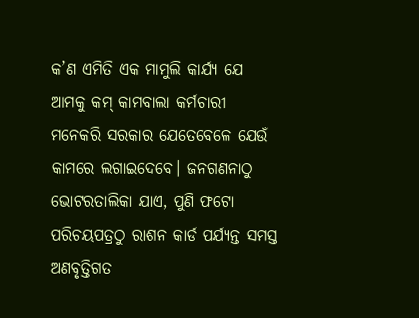କ’ଣ ଏମିତି ଏକ ମାମୁଲି କାର୍ଯ୍ୟ ଯେ ଆମକୁ କମ୍‌ କାମବାଲା କର୍ମଚାରୀ ମନେକରି ସରକାର ଯେତେବେଳେ ଯେଉଁ କାମରେ ଲଗାଇଦେବେ। ଜନଗଣନାଠୁ ଭୋଟରତାଲିକା ଯାଏ, ପୁଣି ଫଟୋ ପରିଚୟପତ୍ରଠୁ ରାଶନ କାର୍ଡ ପର୍ଯ୍ୟନ୍ତ ସମସ୍ତ ଅଣବୃତ୍ତିଗତ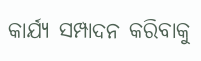କାର୍ଯ୍ୟ ସମ୍ପାଦନ କରିବାକୁ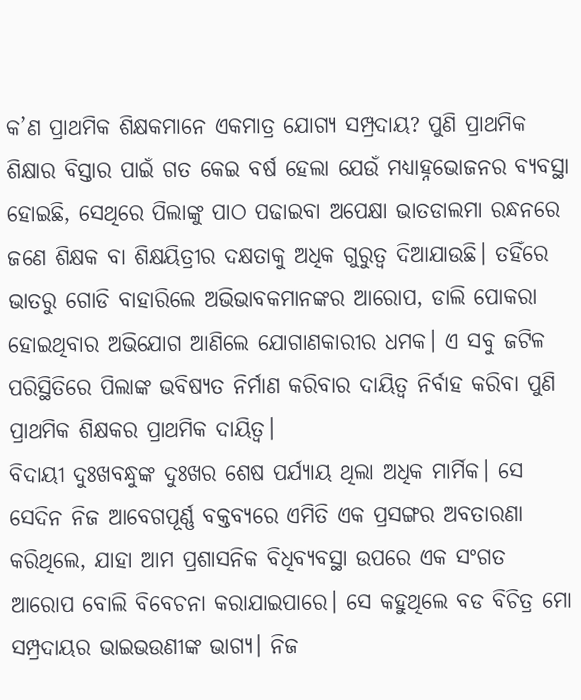କ’ଣ ପ୍ରାଥମିକ ଶିକ୍ଷକମାନେ ଏକମାତ୍ର ଯୋଗ୍ୟ ସମ୍ପ୍ରଦାୟ? ପୁଣି ପ୍ରାଥମିକ ଶିକ୍ଷାର ବିସ୍ତାର ପାଇଁ ଗତ କେଇ ବର୍ଷ ହେଲା ଯେଉଁ ମଧ୍ୟାହ୍ନଭୋଜନର ବ୍ୟବସ୍ଥା ହୋଇଛି, ସେଥିରେ ପିଲାଙ୍କୁ ପାଠ ପଢାଇବା ଅପେକ୍ଷା ଭାତଡାଲମା ରନ୍ଧନରେ ଜଣେ ଶିକ୍ଷକ ବା ଶିକ୍ଷୟିତ୍ରୀର ଦକ୍ଷତାକୁ ଅଧିକ ଗୁରୁତ୍ୱ ଦିଆଯାଉଛି। ତହିଁରେ ଭାତରୁ ଗୋଡି ବାହାରିଲେ ଅଭିଭାବକମାନଙ୍କର ଆରୋପ, ଡାଲି ପୋକରା ହୋଇଥିବାର ଅଭିଯୋଗ ଆଣିଲେ ଯୋଗାଣକାରୀର ଧମକ। ଏ ସବୁ ଜଟିଳ ପରିସ୍ଥିତିରେ ପିଲାଙ୍କ ଭବିଷ୍ୟତ ନିର୍ମାଣ କରିବାର ଦାୟିତ୍ୱ ନିର୍ବାହ କରିବା ପୁଣି ପ୍ରାଥମିକ ଶିକ୍ଷକର ପ୍ରାଥମିକ ଦାୟିତ୍ୱ।
ବିଦାୟୀ ଦୁଃଖବନ୍ଧୁଙ୍କ ଦୁଃଖର ଶେଷ ପର୍ଯ୍ୟାୟ ଥିଲା ଅଧିକ ମାର୍ମିକ। ସେ ସେଦିନ ନିଜ ଆବେଗପୂର୍ଣ୍ଣ ବକ୍ତବ୍ୟରେ ଏମିତି ଏକ ପ୍ରସଙ୍ଗର ଅବତାରଣା କରିଥିଲେ, ଯାହା ଆମ ପ୍ରଶାସନିକ ବିଧିବ୍ୟବସ୍ଥା ଉପରେ ଏକ ସଂଗତ ଆରୋପ ବୋଲି ବିବେଚନା କରାଯାଇପାରେ। ସେ କହୁଥିଲେ ବଡ ବିଚିତ୍ର ମୋ ସମ୍ପ୍ରଦାୟର ଭାଇଭଉଣୀଙ୍କ ଭାଗ୍ୟ। ନିଜ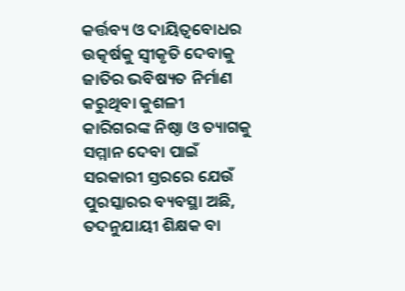କର୍ତ୍ତବ୍ୟ ଓ ଦାୟିତ୍ୱବୋଧର ଉତ୍କର୍ଷକୁ ସ୍ବୀକୃତି ଦେବାକୁ ଜାତିର ଭବିଷ୍ୟତ ନିର୍ମାଣ କରୁଥିବା କୁଶଳୀ କାରିଗରଙ୍କ ନିଷ୍ଠା ଓ ତ୍ୟାଗକୁ ସମ୍ମାନ ଦେବା ପାଇଁ ସରକାରୀ ସ୍ତରରେ ଯେଉଁ ପୁରସ୍କାରର ବ୍ୟବସ୍ଥା ଅଛି, ତଦନୁଯାୟୀ ଶିକ୍ଷକ ବା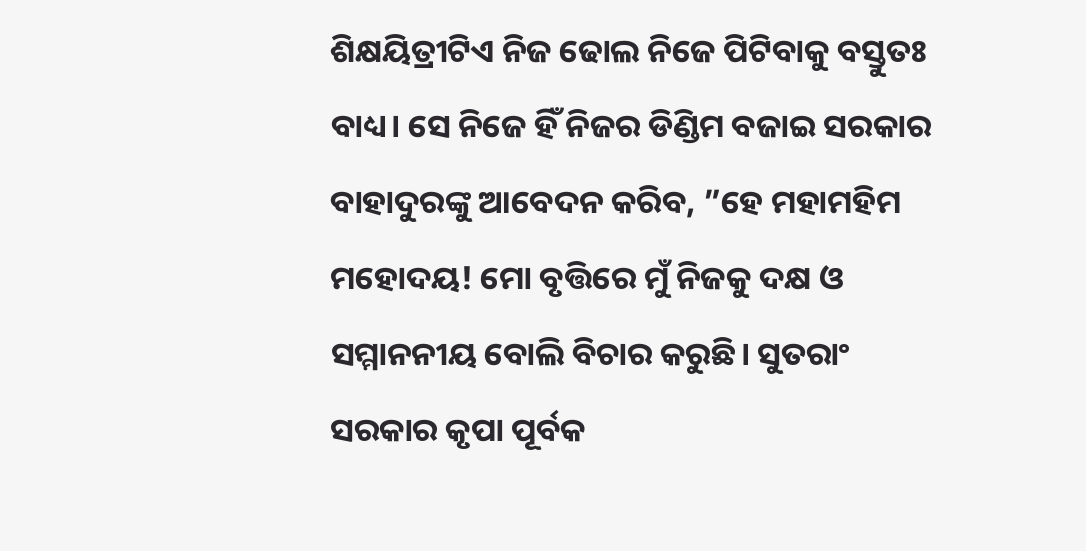ଶିକ୍ଷୟିତ୍ରୀଟିଏ ନିଜ ଢୋଲ ନିଜେ ପିଟିବାକୁ ବସ୍ତୁତଃ ବାଧ୍ୟ। ସେ ନିଜେ ହିଁ ନିଜର ଡିଣ୍ଡିମ ବଜାଇ ସରକାର ବାହାଦୁରଙ୍କୁ ଆବେଦନ କରିବ, ”ହେ ମହାମହିମ ମହୋଦୟ! ମୋ ବୃତ୍ତିରେ ମୁଁ ନିଜକୁ ଦକ୍ଷ ଓ ସମ୍ମାନନୀୟ ବୋଲି ବିଚାର କରୁଛି। ସୁତରାଂ ସରକାର କୃପା ପୂର୍ବକ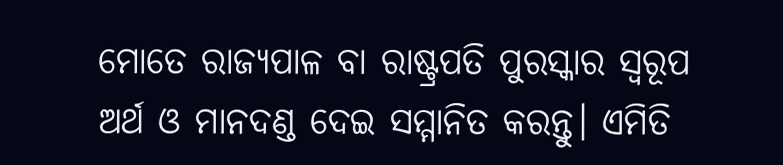ମୋତେ ରାଜ୍ୟପାଳ ବା ରାଷ୍ଟ୍ରପତି ପୁରସ୍କାର ସ୍ବରୂପ ଅର୍ଥ ଓ ମାନଦଣ୍ଡ ଦେଇ ସମ୍ମାନିତ କରନ୍ତୁ। ଏମିତି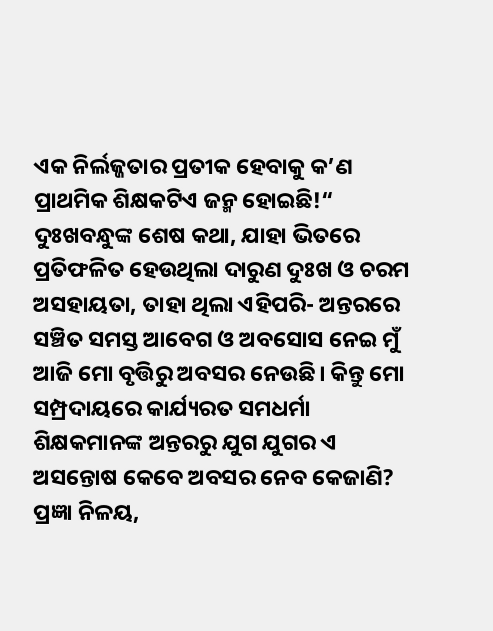ଏକ ନିର୍ଲଜ୍ଜତାର ପ୍ରତୀକ ହେବାକୁ କ’ଣ ପ୍ରାଥମିକ ଶିକ୍ଷକଟିଏ ଜନ୍ମ ହୋଇଛି!“
ଦୁଃଖବନ୍ଧୁଙ୍କ ଶେଷ କଥା, ଯାହା ଭିତରେ ପ୍ରତିଫଳିତ ହେଉଥିଲା ଦାରୁଣ ଦୁଃଖ ଓ ଚରମ ଅସହାୟତା, ତାହା ଥିଲା ଏହିପରି- ଅନ୍ତରରେ ସଞ୍ଚିତ ସମସ୍ତ ଆବେଗ ଓ ଅବସୋସ ନେଇ ମୁଁ ଆଜି ମୋ ବୃତ୍ତିରୁ ଅବସର ନେଉଛି। କିନ୍ତୁ ମୋ ସମ୍ପ୍ରଦାୟରେ କାର୍ଯ୍ୟରତ ସମଧର୍ମା ଶିକ୍ଷକମାନଙ୍କ ଅନ୍ତରରୁ ଯୁଗ ଯୁଗର ଏ ଅସନ୍ତୋଷ କେବେ ଅବସର ନେବ କେଜାଣି?
ପ୍ରଜ୍ଞା ନିଳୟ,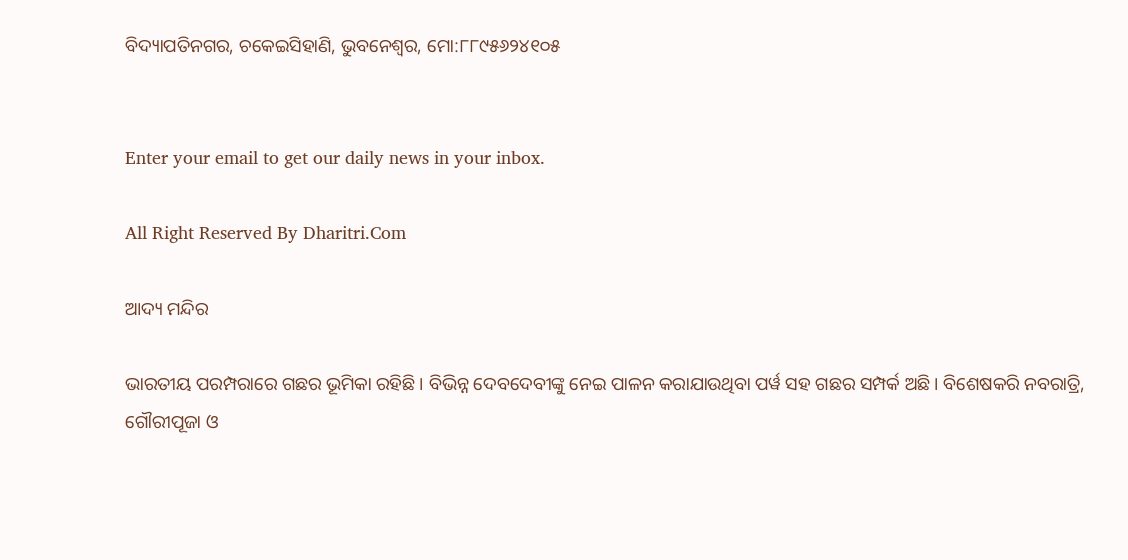ବିଦ୍ୟାପତିନଗର, ଚକେଇସିହାଣି, ଭୁବନେଶ୍ୱର, ମୋ:୮୮୯୫୬୨୪୧୦୫


Enter your email to get our daily news in your inbox.

All Right Reserved By Dharitri.Com

ଆଦ୍ୟ ମନ୍ଦିର

ଭାରତୀୟ ପରମ୍ପରାରେ ଗଛର ଭୂମିକା ରହିଛି। ବିଭିନ୍ନ ଦେବଦେବୀଙ୍କୁ ନେଇ ପାଳନ କରାଯାଉଥିବା ପର୍ୱ ସହ ଗଛର ସମ୍ପର୍କ ଅଛି। ବିଶେଷକରି ନବରାତ୍ରି, ଗୌରୀପୂଜା ଓ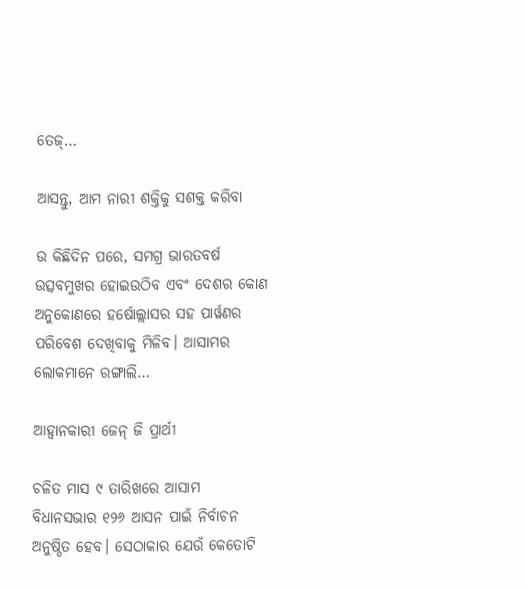ତେଜ୍‌…

ଆସନ୍ତୁ, ଆମ ନାରୀ ଶକ୍ତିକୁ ସଶକ୍ତ କରିବା

ଉ କିଛିଦିନ ପରେ, ସମଗ୍ର ଭାରତବର୍ଷ ଉତ୍ସବମୁଖର ହୋଇଉଠିବ ଏବଂ ଦେଶର କୋଣ ଅନୁକୋଣରେ ହର୍ଷୋଲ୍ଲାସର ସହ ପାର୍ୱଣର ପରିବେଶ ଦେଖିବାକୁ ମିଳିବ। ଆସାମର ଲୋକମାନେ ରଙ୍ଗାଲି…

ଆହ୍ବାନକାରୀ ଜେନ୍‌ ଜି ପ୍ରାର୍ଥୀ

ଚଳିତ ମାସ ୯ ତାରିଖରେ ଆସାମ ବିଧାନସଭାର ୧୨୬ ଆସନ ପାଇଁ ନିର୍ବାଚନ ଅନୁଷ୍ଠିତ ହେବ। ସେଠାକାର ଯେଉଁ କେତୋଟି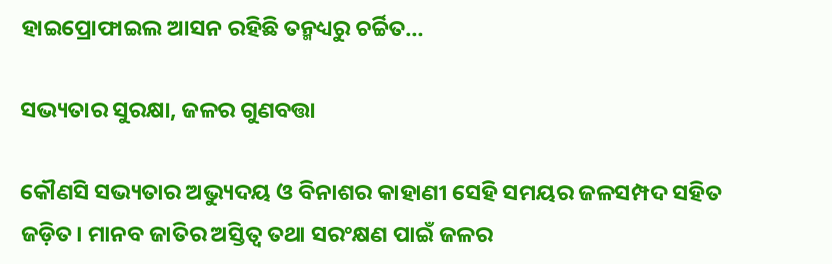ହାଇପ୍ରୋଫାଇଲ ଆସନ ରହିଛି ତନ୍ମଧ୍ୟରୁ ଚର୍ଚ୍ଚିତ…

ସଭ୍ୟତାର ସୁରକ୍ଷା, ଜଳର ଗୁଣବତ୍ତା

କୌଣସି ସଭ୍ୟତାର ଅଭ୍ୟୁଦୟ ଓ ବିନାଶର କାହାଣୀ ସେହି ସମୟର ଜଳସମ୍ପଦ ସହିତ ଜଡ଼ିତ। ମାନବ ଜାତିର ଅସ୍ତିତ୍ୱ ତଥା ସରଂକ୍ଷଣ ପାଇଁ ଜଳର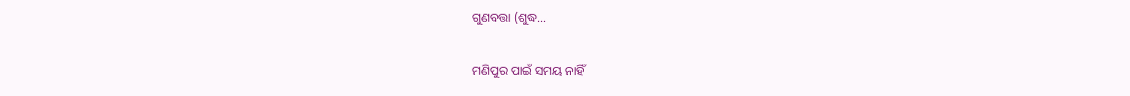ଗୁଣବତ୍ତା (ଶୁଦ୍ଧ…

ମଣିପୁର ପାଇଁ ସମୟ ନାହିଁ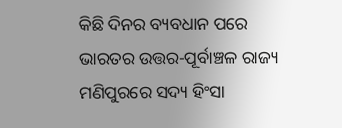କିଛି ଦିନର ବ୍ୟବଧାନ ପରେ ଭାରତର ଉତ୍ତର-ପୂର୍ବାଞ୍ଚଳ ରାଜ୍ୟ ମଣିପୁରରେ ସଦ୍ୟ ହିଂସା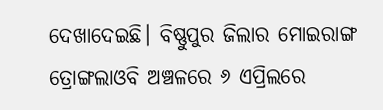ଦେଖାଦେଇଛି। ବିଷ୍ଣୁପୁର ଜିଲାର ମୋଇରାଙ୍ଗ ତ୍ରୋଙ୍ଗଲାଓବି ଅଞ୍ଚଳରେ ୬ ଏପ୍ରିଲରେ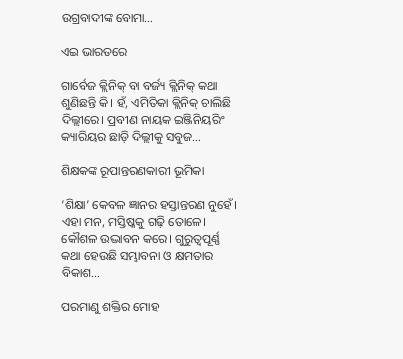ଉଗ୍ରବାଦୀଙ୍କ ବୋମା…

ଏଇ ଭାରତରେ

ଗାର୍ବେଜ କ୍ଲିନିକ୍‌ ବା ବର୍ଜ୍ୟ କ୍ଲିନିକ୍‌ କଥା ଶୁଣିଛନ୍ତି କି। ହଁ, ଏମିତିକା କ୍ଲିନିକ୍‌ ଚାଲିଛି ଦିଲ୍ଲୀରେ। ପ୍ରବୀଣ ନାୟକ ଇଞ୍ଜିନିୟରିଂ କ୍ୟାରିୟର ଛାଡ଼ି ଦିଲ୍ଲୀକୁ ସବୁଜ…

ଶିକ୍ଷକଙ୍କ ରୂପାନ୍ତରଣକାରୀ ଭୂମିକା

‘ଶିକ୍ଷା’ କେବଳ ଜ୍ଞାନର ହସ୍ତାନ୍ତରଣ ନୁହେଁ। ଏହା ମନ, ମସ୍ତିଷ୍କକୁ ଗଢ଼ି ତୋଳେ। କୌଶଳ ଉଦ୍ଭାବନ କରେ। ଗୁରୁତ୍ୱପୂର୍ଣ୍ଣ କଥା ହେଉଛି ସମ୍ଭାବନା ଓ କ୍ଷମତାର ବିକାଶ…

ପରମାଣୁ ଶକ୍ତିର ମୋହ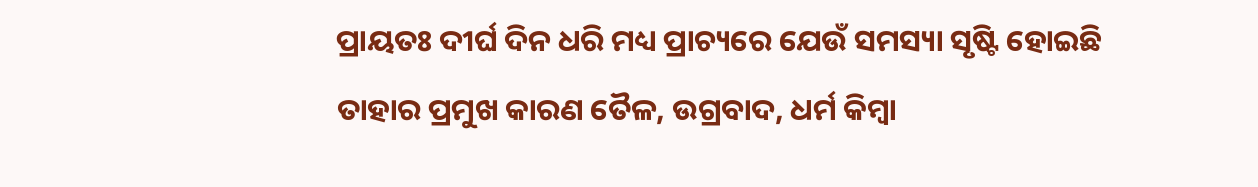ପ୍ରାୟତଃ ଦୀର୍ଘ ଦିନ ଧରି ମଧ୍ୟ ପ୍ରାଚ୍ୟରେ ଯେଉଁ ସମସ୍ୟା ସୃଷ୍ଟି ହୋଇଛି ତାହାର ପ୍ରମୁଖ କାରଣ ତୈଳ, ଉଗ୍ରବାଦ, ଧର୍ମ କିମ୍ବା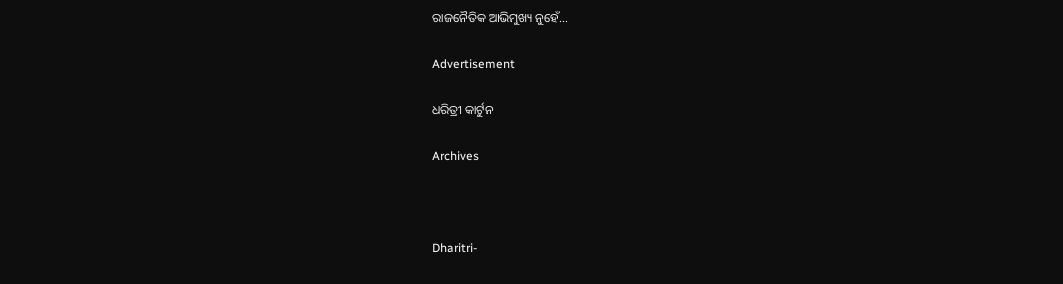ରାଜନୈତିକ ଆଭିମୁଖ୍ୟ ନୁହେଁ…

Advertisement

ଧରିତ୍ରୀ କାର୍ଟୁନ

Archives



Dharitri-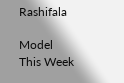Rashifala

Model This Week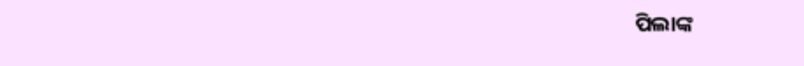ପିଲାଙ୍କ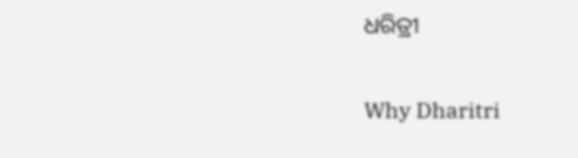ଧରିତ୍ରୀ

Why Dharitri